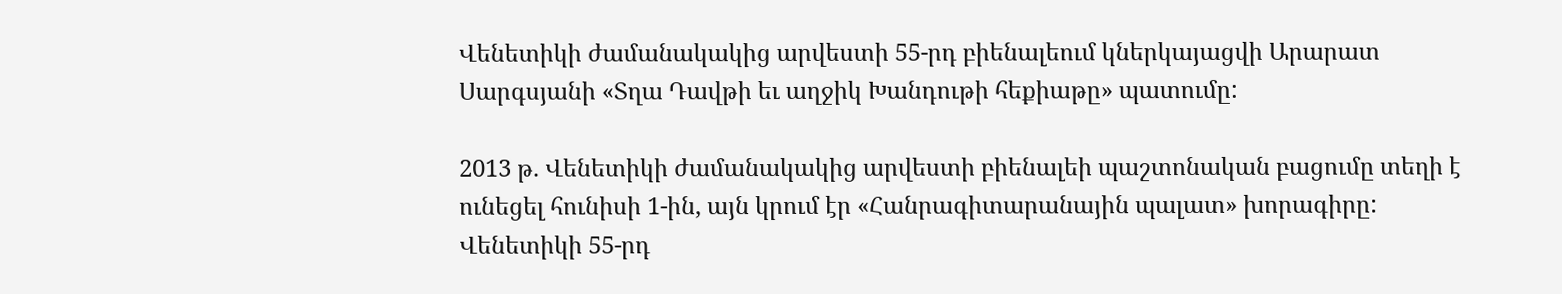Վենետիկի ժամանակակից արվեստի 55-րդ բիենալեում կներկայացվի Արարատ Սարգսյանի «Տղա Դավթի եւ աղջիկ Խանդութի հեքիաթը» պատումը:

2013 թ. Վենետիկի ժամանակակից արվեստի բիենալեի պաշտոնական բացումը տեղի է ունեցել հունիսի 1-ին, այն կրում էր «Հանրագիտարանային պալատ» խորագիրը: Վենետիկի 55-րդ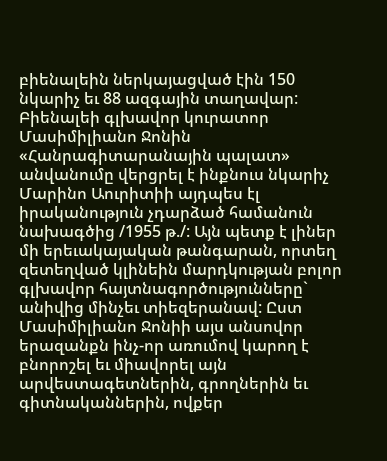բիենալեին ներկայացված էին 150  նկարիչ եւ 88 ազգային տաղավար: Բիենալեի գլխավոր կուրատոր Մասիմիլիանո Ջոնին «Հանրագիտարանային պալատ» անվանումը վերցրել է ինքնուս նկարիչ Մարինո Աուրիտիի այդպես էլ իրականություն չդարձած համանուն նախագծից /1955 թ./: Այն պետք է լիներ մի երեւակայական թանգարան, որտեղ զետեղված կլինեին մարդկության բոլոր գլխավոր հայտնագործությունները` անիվից մինչեւ տիեզերանավ: Ըստ Մասիմիլիանո Ջոնիի այս անսովոր երազանքն ինչ-որ առումով կարող է բնորոշել եւ միավորել այն արվեստագետներին, գրողներին եւ գիտնականներին, ովքեր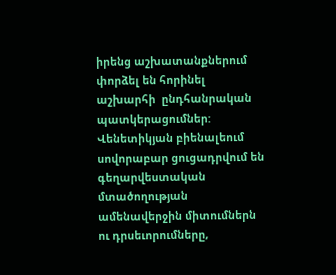իրենց աշխատանքներում փորձել են հորինել աշխարհի  ընդհանրական պատկերացումներ: Վենետիկյան բիենալեում սովորաբար ցուցադրվում են գեղարվեստական մտածողության ամենավերջին միտումներն ու դրսեւորումները,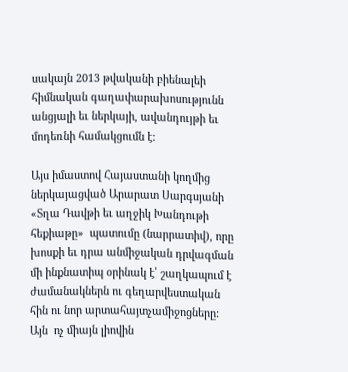սակայն 2013 թվականի բիենալեի հիմնական գաղափարախոսությունն  անցյալի եւ ներկայի, ավանդույթի եւ մոդեռնի համակցումն է:

Այս իմաստով Հայաստանի կողմից ներկայացված Արարատ Սարգսյանի «Տղա Դավթի եւ աղջիկ Խանդութի հեքիաթը»  պատումը (նարրատիվ), որը խոսքի եւ դրա անմիջական դրվագման մի ինքնատիպ օրինակ է՝ շաղկապում է ժամանակներն ու գեղարվեստական հին ու նոր արտահայտչամիջոցները: Այն  ոչ միայն լիովին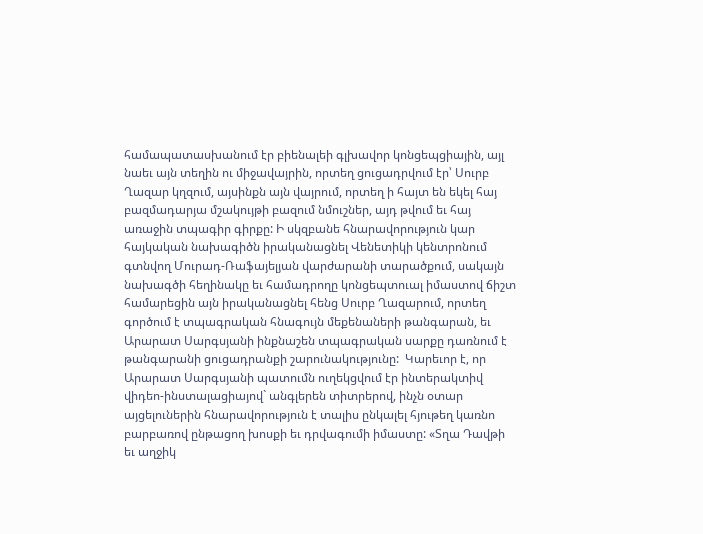համապատասխանում էր բիենալեի գլխավոր կոնցեպցիային, այլ նաեւ այն տեղին ու միջավայրին, որտեղ ցուցադրվում էր՝ Սուրբ Ղազար կղզում, այսինքն այն վայրում, որտեղ ի հայտ են եկել հայ բազմադարյա մշակույթի բազում նմուշներ, այդ թվում եւ հայ առաջին տպագիր գիրքը: Ի սկզբանե հնարավորություն կար հայկական նախագիծն իրականացնել Վենետիկի կենտրոնում գտնվող Մուրադ-Ռաֆայելյան վարժարանի տարածքում, սակայն նախագծի հեղինակը եւ համադրողը կոնցեպտուալ իմաստով ճիշտ համարեցին այն իրականացնել հենց Սուրբ Ղազարում, որտեղ գործում է տպագրական հնագույն մեքենաների թանգարան, եւ Արարատ Սարգսյանի ինքնաշեն տպագրական սարքը դառնում է թանգարանի ցուցադրանքի շարունակությունը:  Կարեւոր է, որ  Արարատ Սարգսյանի պատումն ուղեկցվում էր ինտերակտիվ վիդեո-ինստալացիայով` անգլերեն տիտրերով, ինչն օտար այցելուներին հնարավորություն է տալիս ընկալել հյութեղ կառնո բարբառով ընթացող խոսքի եւ դրվագումի իմաստը: «Տղա Դավթի եւ աղջիկ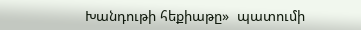Խանդութի հեքիաթը»  պատումի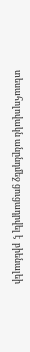տեսահոլովակն անընդմեջ ցուցադրվել է  բիենալեի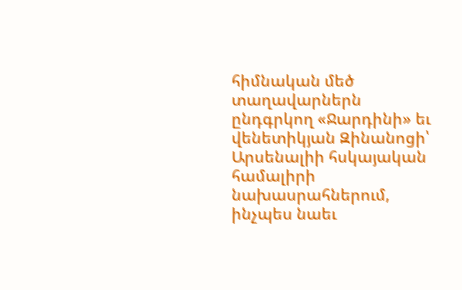հիմնական մեծ տաղավարներն ընդգրկող «Ջարդինի» եւ վենետիկյան Զինանոցի՝ Արսենալիի հսկայական համալիրի նախասրահներում, ինչպես նաեւ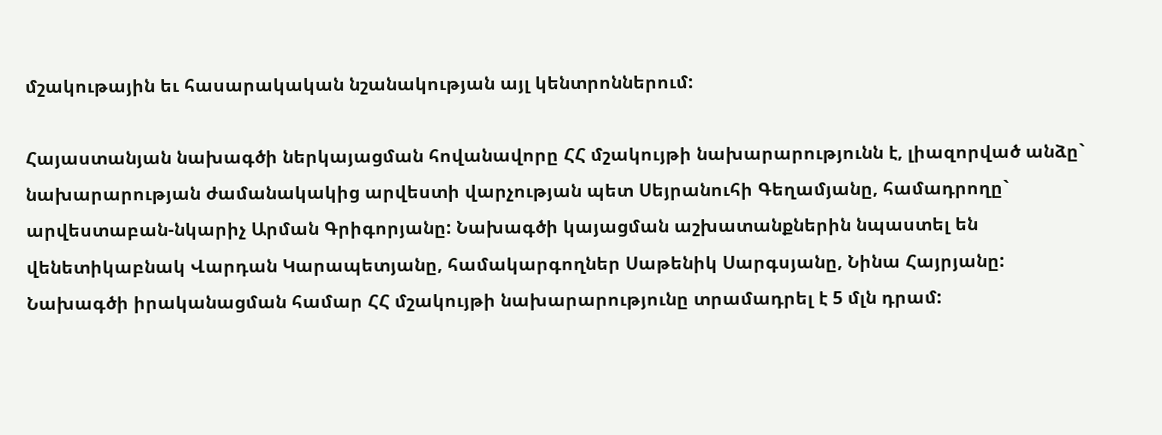մշակութային եւ հասարակական նշանակության այլ կենտրոններում:

Հայաստանյան նախագծի ներկայացման հովանավորը ՀՀ մշակույթի նախարարությունն է, լիազորված անձը` նախարարության ժամանակակից արվեստի վարչության պետ Սեյրանուհի Գեղամյանը, համադրողը` արվեստաբան-նկարիչ Արման Գրիգորյանը: Նախագծի կայացման աշխատանքներին նպաստել են վենետիկաբնակ Վարդան Կարապետյանը, համակարգողներ Սաթենիկ Սարգսյանը, Նինա Հայրյանը: Նախագծի իրականացման համար ՀՀ մշակույթի նախարարությունը տրամադրել է 5 մլն դրամ: